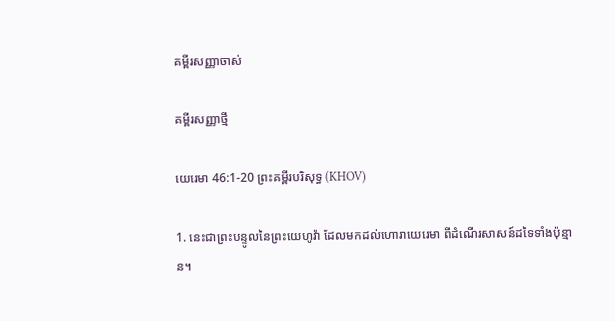គម្ពីរសញ្ញាចាស់

គម្ពីរសញ្ញាថ្មី

យេរេមា 46:1-20 ព្រះគម្ពីរបរិសុទ្ធ (KHOV)

1. នេះជាព្រះ‌បន្ទូលនៃព្រះ‌យេហូវ៉ា ដែលមកដល់ហោរាយេរេមា ពីដំណើរសាសន៍ដទៃទាំងប៉ុន្មាន។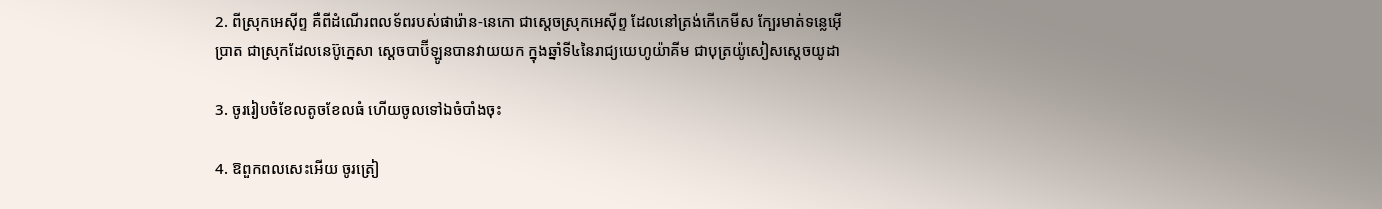2. ពីស្រុកអេស៊ីព្ទ គឺពីដំណើរពល‌ទ័ពរបស់ផារ៉ោន-នេកោ ជាស្តេចស្រុកអេស៊ីព្ទ ដែលនៅត្រង់កើកេ‌មីស ក្បែរមាត់ទន្លេអ៊ើប្រាត ជាស្រុកដែលនេប៊ូ‌ក្នេសា ស្តេចបាប៊ី‌ឡូនបានវាយយក ក្នុងឆ្នាំទី៤នៃរាជ្យយេហូ‌យ៉ា‌គីម ជាបុត្រយ៉ូសៀសស្តេចយូដា

3. ចូររៀប‌ចំខែលតូចខែលធំ ហើយចូលទៅឯចំបាំងចុះ

4. ឱពួកពលសេះអើយ ចូរត្រៀ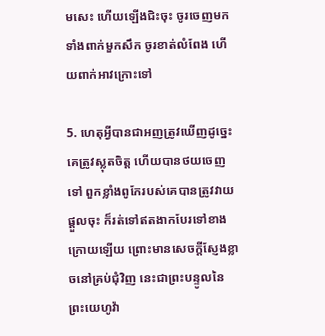មសេះ ហើយឡើងជិះចុះ ចូរចេញមកទាំងពាក់មួកសឹក ចូរខាត់លំពែង ហើយពាក់អាវក្រោះទៅ

5. ហេតុអ្វីបានជាអញត្រូវឃើញដូច្នេះ គេត្រូវស្លុតចិត្ត ហើយបានថយចេញទៅ ពួកខ្លាំងពូកែរបស់គេបានត្រូវវាយផ្តួលចុះ ក៏រត់ទៅឥតងាកបែរទៅខាងក្រោយឡើយ ព្រោះមានសេចក្តីស្ញែងខ្លាចនៅគ្រប់ជុំវិញ នេះជាព្រះ‌បន្ទូលនៃព្រះ‌យេហូវ៉ា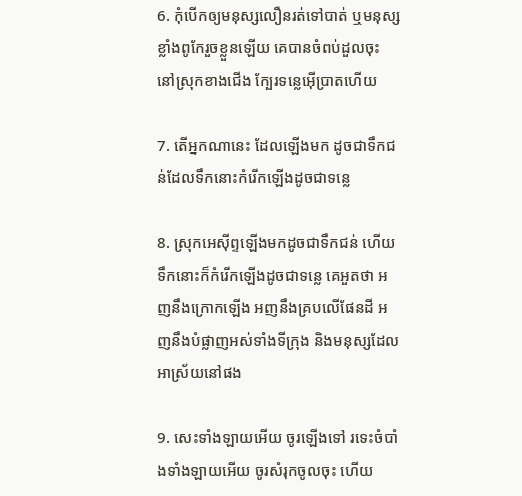6. កុំបើកឲ្យមនុស្សលឿនរត់ទៅបាត់ ឬមនុស្សខ្លាំងពូកែរួចខ្លួនឡើយ គេបានចំពប់ដួលចុះ នៅស្រុកខាងជើង ក្បែរទន្លេអ៊ើប្រាតហើយ

7. តើអ្នកណានេះ ដែលឡើងមក ដូចជាទឹកជន់ដែលទឹកនោះកំរើកឡើងដូចជាទន្លេ

8. ស្រុកអេស៊ីព្ទឡើងមកដូចជាទឹកជន់ ហើយទឹកនោះក៏កំរើកឡើងដូចជាទន្លេ គេអួតថា អញនឹងក្រោកឡើង អញនឹងគ្របលើផែនដី អញនឹងបំផ្លាញអស់ទាំងទីក្រុង និងមនុស្សដែលអាស្រ័យនៅផង

9. សេះទាំង‌ឡាយអើយ ចូរឡើងទៅ រទេះចំបាំងទាំង‌ឡាយអើយ ចូរសំរុកចូលចុះ ហើយ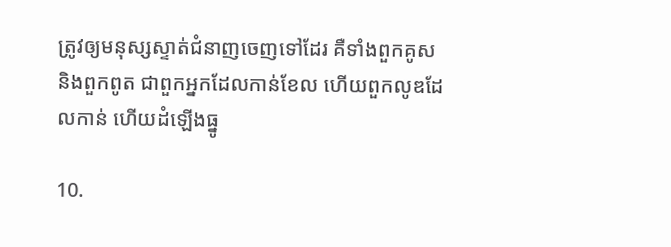ត្រូវឲ្យមនុស្សស្ទាត់ជំនាញចេញទៅដែរ គឺទាំងពួកគូស និងពួកពូត ជាពួកអ្នកដែលកាន់ខែល ហើយពួកលូឌដែលកាន់ ហើយដំឡើងធ្នូ

10.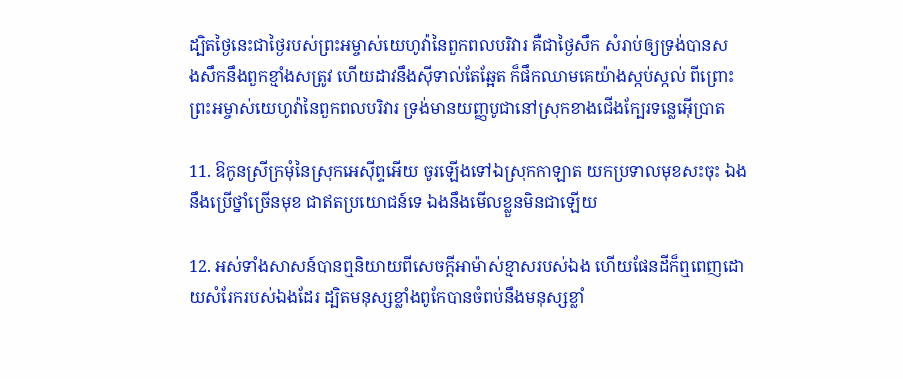ដ្បិតថ្ងៃនេះជាថ្ងៃរបស់ព្រះ‌អម្ចាស់យេហូវ៉ានៃពួកពល‌បរិវារ គឺជាថ្ងៃសឹក សំរាប់ឲ្យទ្រង់បានសង‌សឹកនឹងពួកខ្មាំងសត្រូវ ហើយដាវនឹងស៊ីទាល់តែឆ្អែត ក៏ផឹកឈាមគេយ៉ាងស្កប់‌ស្កល់ ពីព្រោះព្រះ‌អម្ចាស់យេហូវ៉ានៃពួកពល‌បរិវារ ទ្រង់មានយញ្ញ‌បូជានៅស្រុកខាងជើងក្បែរទន្លេអ៊ើប្រាត

11. ឱកូនស្រីក្រមុំនៃស្រុកអេស៊ីព្ទអើយ ចូរឡើងទៅឯស្រុកកាឡាត យកប្រទាលមុខ‌សះចុះ ឯងនឹងប្រើថ្នាំច្រើនមុខ ជាឥតប្រយោជន៍ទេ ឯងនឹងមើលខ្លួនមិនជាឡើយ

12. អស់ទាំងសាសន៍បានឮនិយាយពីសេចក្តីអាម៉ាស់ខ្មាសរបស់ឯង ហើយផែនដីក៏ឮពេញដោយសំរែករបស់ឯងដែរ ដ្បិតមនុស្សខ្លាំងពូកែបានចំពប់នឹងមនុស្សខ្លាំ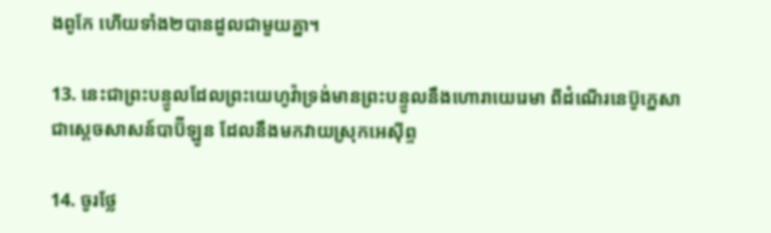ងពូកែ ហើយទាំង២បានដួលជាមួយគ្នា។

13. នេះជាព្រះ‌បន្ទូលដែលព្រះ‌យេហូវ៉ាទ្រង់មានព្រះ‌បន្ទូលនឹងហោរាយេរេមា ពីដំណើរនេប៊ូ‌ក្នេសា ជាស្តេចសាសន៍បាប៊ីឡូន ដែលនឹងមកវាយស្រុកអេស៊ីព្ទ

14. ចូរថ្លែ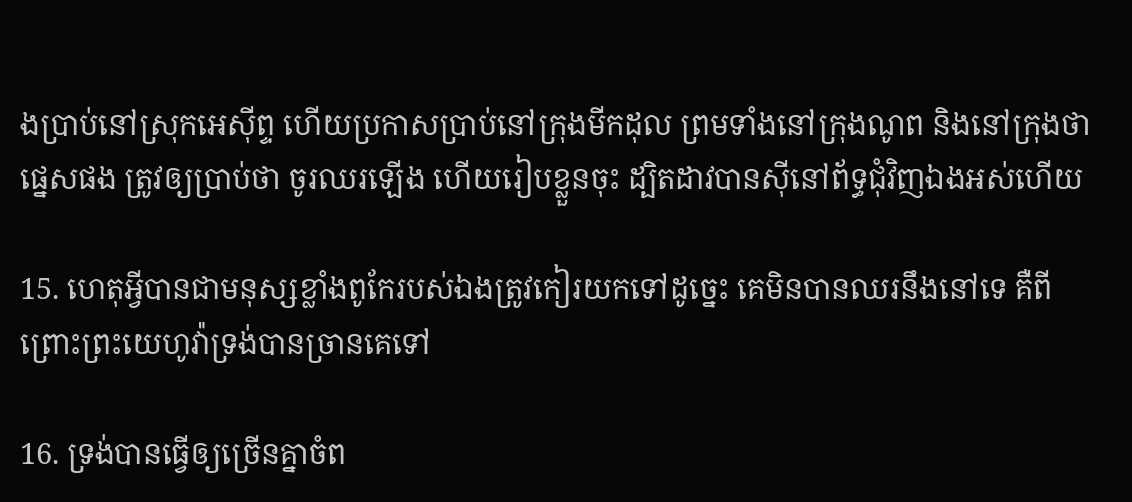ងប្រាប់នៅស្រុកអេស៊ីព្ទ ហើយប្រកាសប្រាប់នៅក្រុងមីកដុល ព្រមទាំងនៅក្រុងណូព និងនៅក្រុងថាផ្នេសផង ត្រូវឲ្យប្រាប់ថា ចូរឈរឡើង ហើយរៀបខ្លួនចុះ ដ្បិតដាវបានស៊ីនៅព័ទ្ធជុំវិញឯងអស់ហើយ

15. ហេតុអ្វីបានជាមនុស្សខ្លាំងពូកែរបស់ឯងត្រូវកៀរយកទៅដូច្នេះ គេមិនបានឈរនឹងនៅទេ គឺពីព្រោះព្រះ‌យេហូវ៉ាទ្រង់បានច្រានគេទៅ

16. ទ្រង់បានធ្វើឲ្យច្រើនគ្នាចំព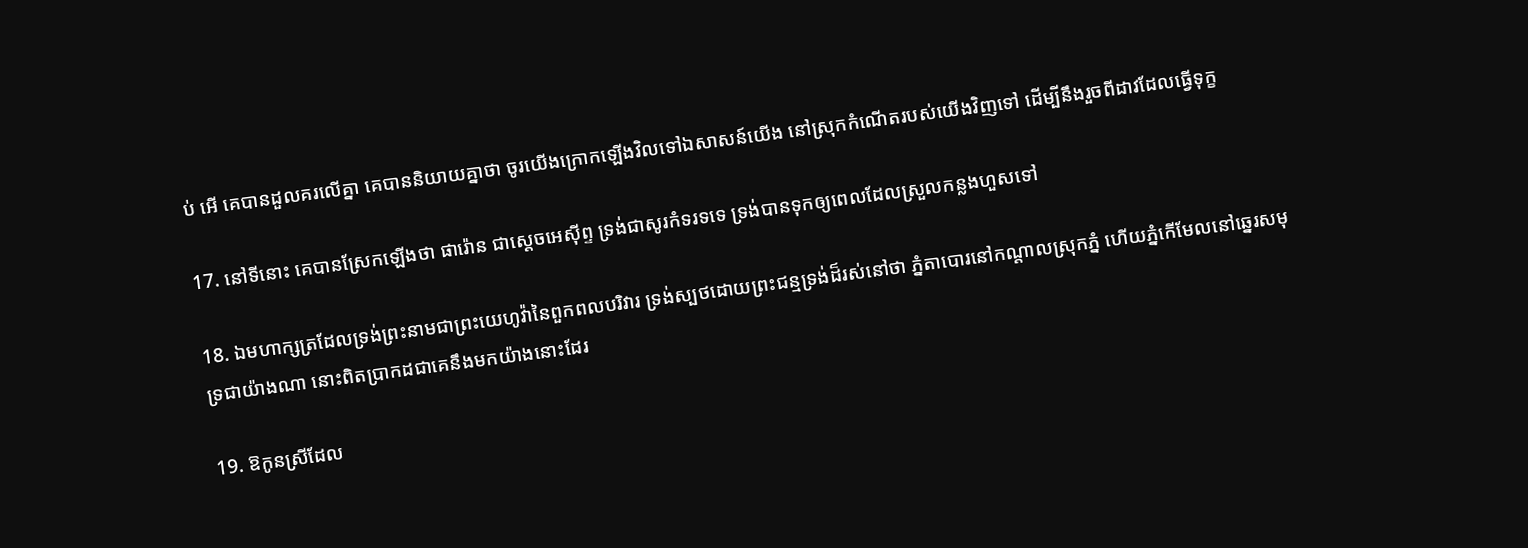ប់ អើ គេបានដួលគរលើគ្នា គេបាននិយាយគ្នាថា ចូរយើងក្រោកឡើងវិលទៅឯសាសន៍យើង នៅស្រុកកំណើតរបស់យើងវិញទៅ ដើម្បីនឹងរួចពីដាវដែលធ្វើទុក្ខ

17. នៅទីនោះ គេបានស្រែកឡើងថា ផារ៉ោន ជាស្តេចអេស៊ីព្ទ ទ្រង់ជាសូរកំទរទទេ ទ្រង់បានទុកឲ្យពេលដែលស្រួលកន្លងហួសទៅ

18. ឯមហា‌ក្សត្រដែលទ្រង់ព្រះ‌នាមជាព្រះ‌យេហូវ៉ានៃពួកពល‌បរិវារ ទ្រង់ស្បថដោយព្រះ‌ជន្មទ្រង់ដ៏រស់នៅថា ភ្នំតាបោរនៅកណ្តាលស្រុកភ្នំ ហើយភ្នំកើមែលនៅឆ្នេរសមុទ្រជាយ៉ាងណា នោះពិតប្រាកដជាគេនឹងមកយ៉ាងនោះដែរ

19. ឱកូនស្រីដែល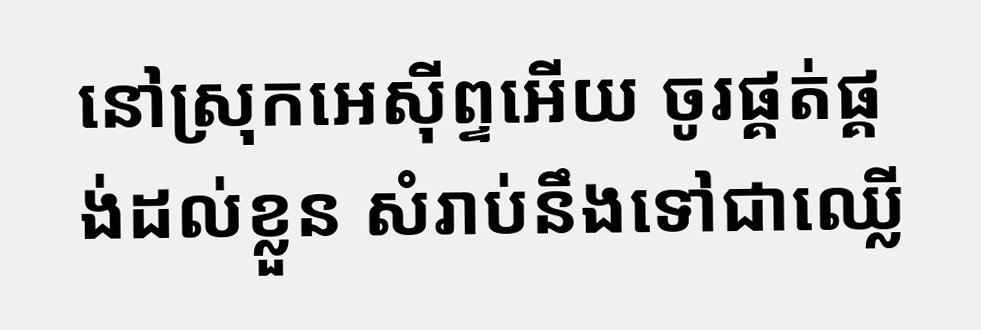នៅស្រុកអេស៊ីព្ទអើយ ចូរផ្គត់‌ផ្គង់ដល់ខ្លួន សំរាប់នឹងទៅជាឈ្លើ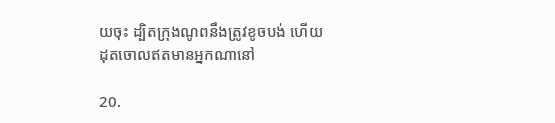យចុះ ដ្បិតក្រុងណូពនឹងត្រូវខូចបង់ ហើយដុតចោលឥតមានអ្នកណានៅ

20.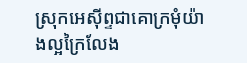ស្រុកអេស៊ីព្ទជាគោក្រមុំយ៉ាងល្អក្រៃលែង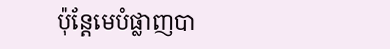ប៉ុន្តែមេបំផ្លាញបា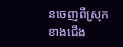នចេញពីស្រុកខាងជើង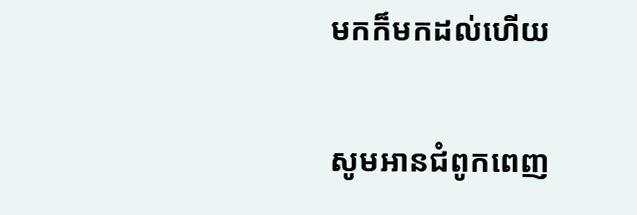មកក៏មកដល់ហើយ

សូមអានជំពូកពេញ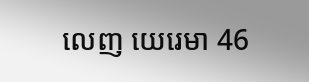លេញ យេរេមា 46